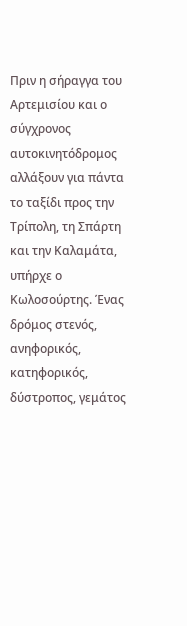Πριν η σήραγγα του Αρτεμισίου και ο σύγχρονος αυτοκινητόδρομος αλλάξουν για πάντα το ταξίδι προς την Τρίπολη, τη Σπάρτη και την Καλαμάτα, υπήρχε ο Κωλοσούρτης. Ένας δρόμος στενός, ανηφορικός, κατηφορικός, δύστροπος, γεμάτος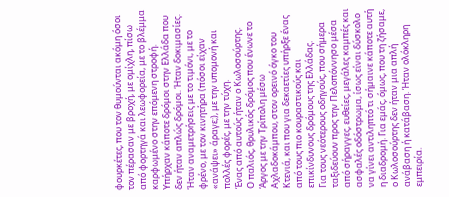φουρκέτες, που τον θυμούνται ακόμη όσοι τον πέρασαν με βροχή, με ομίχλη, πίσω από φορτηγά και λεωφορεία, με το βλέμμα καρφωμένο στην επόμενη στροφή.
Υπήρχαν κάποτε δρόμοι στην Ελλάδα που δεν ήταν απλώς δρόμοι. Ήταν δοκιμασίες. Ήταν αναμετρήσεις με το τιμόνι, με το φρένο, με τον κινητήρα (πόσοι είχαν «ανάψει» άραγε;), με την υπομονή και πολλές φορές, με την τύχη.
Ένας από αυτούς ήταν ο Κωλοσούρτης.
Ο παλιός, θρυλικός δρόμος που ένωνε το Άργος με την Τρίπολη μέσω Αχλαδοκάμπου, στον ορεινό όγκο του Κτενιά, και που για δεκαετίες υπήρξε ένας από τους πιο κουραστικούς και επικίνδυνους δρόμους της Ελλάδας.
Για τους νεότερους οδηγούς, που σήμερα ταξιδεύουν προς την Πελοπόννησο μέσα από σήραγγες, ευθείες, μεγάλες καμπές και ασφαλές οδόστρωμα, ίσως είναι δύσκολο να γίνει αντιληπτό τι σήμαινε κάποτε αυτή η διαδρομή. Για εμάς, όμως, που τη ζήσαμε, ο Κωλοσούρτης δεν ήταν μια απλή ανάβαση ή κατάβαση. Ήταν ολόκληρη εμπειρία.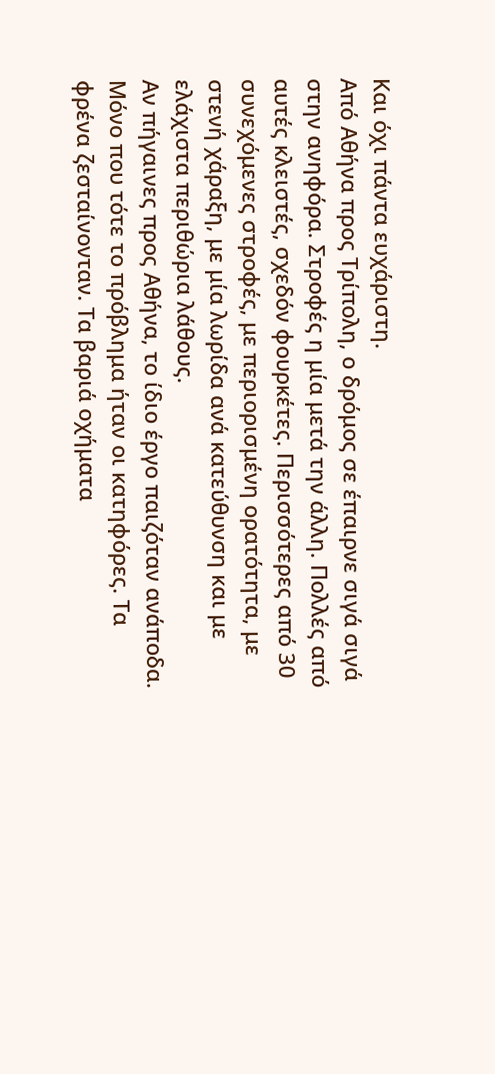Και όχι πάντα ευχάριστη.
Από Αθήνα προς Τρίπολη, ο δρόμος σε έπαιρνε σιγά σιγά στην ανηφόρα. Στροφές η μία μετά την άλλη. Πολλές από αυτές κλειστές, σχεδόν φουρκέτες. Περισσότερες από 30 συνεχόμενες στροφές, με περιορισμένη ορατότητα, με στενή χάραξη, με μία λωρίδα ανά κατεύθυνση και με ελάχιστα περιθώρια λάθους.
Αν πήγαινες προς Αθήνα, το ίδιο έργο παιζόταν ανάποδα. Μόνο που τότε το πρόβλημα ήταν οι κατηφόρες. Τα φρένα ζεσταίνονταν. Τα βαριά οχήματα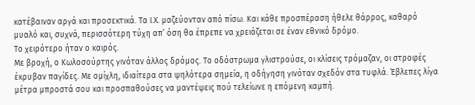κατέβαιναν αργά και προσεκτικά. Τα Ι.Χ. μαζεύονταν από πίσω. Και κάθε προσπέραση ήθελε θάρρος, καθαρό μυαλό και, συχνά, περισσότερη τύχη απ’ όση θα έπρεπε να χρειάζεται σε έναν εθνικό δρόμο.
Το χειρότερο ήταν ο καιρός.
Με βροχή, ο Κωλοσούρτης γινόταν άλλος δρόμος. Το οδόστρωμα γλιστρούσε, οι κλίσεις τρόμαζαν, οι στροφές έκρυβαν παγίδες. Με ομίχλη, ιδιαίτερα στα ψηλότερα σημεία, η οδήγηση γινόταν σχεδόν στα τυφλά. Έβλεπες λίγα μέτρα μπροστά σου και προσπαθούσες να μαντέψεις πού τελείωνε η επόμενη καμπή.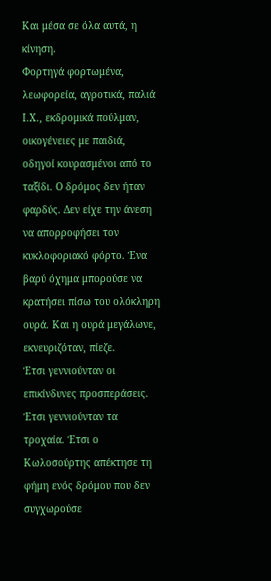Και μέσα σε όλα αυτά, η κίνηση.
Φορτηγά φορτωμένα, λεωφορεία, αγροτικά, παλιά Ι.Χ., εκδρομικά πούλμαν, οικογένειες με παιδιά, οδηγοί κουρασμένοι από το ταξίδι. Ο δρόμος δεν ήταν φαρδύς. Δεν είχε την άνεση να απορροφήσει τον κυκλοφοριακό φόρτο. Ένα βαρύ όχημα μπορούσε να κρατήσει πίσω του ολόκληρη ουρά. Και η ουρά μεγάλωνε, εκνευριζόταν, πίεζε.
Έτσι γεννιούνταν οι επικίνδυνες προσπεράσεις. Έτσι γεννιούνταν τα τροχαία. Έτσι ο Κωλοσούρτης απέκτησε τη φήμη ενός δρόμου που δεν συγχωρούσε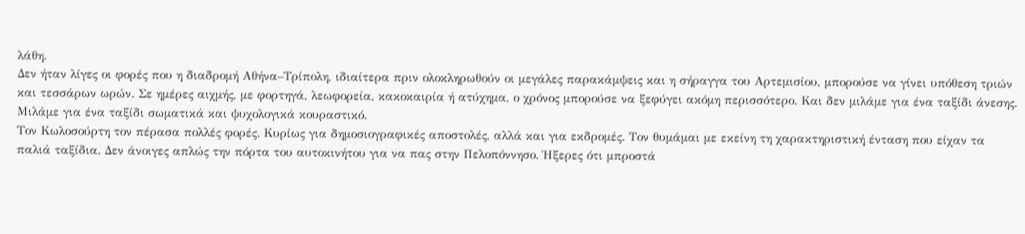λάθη.
Δεν ήταν λίγες οι φορές που η διαδρομή Αθήνα–Τρίπολη, ιδιαίτερα πριν ολοκληρωθούν οι μεγάλες παρακάμψεις και η σήραγγα του Αρτεμισίου, μπορούσε να γίνει υπόθεση τριών και τεσσάρων ωρών. Σε ημέρες αιχμής, με φορτηγά, λεωφορεία, κακοκαιρία ή ατύχημα, ο χρόνος μπορούσε να ξεφύγει ακόμη περισσότερο. Και δεν μιλάμε για ένα ταξίδι άνεσης. Μιλάμε για ένα ταξίδι σωματικά και ψυχολογικά κουραστικό.
Τον Κωλοσούρτη τον πέρασα πολλές φορές. Κυρίως για δημοσιογραφικές αποστολές, αλλά και για εκδρομές. Τον θυμάμαι με εκείνη τη χαρακτηριστική ένταση που είχαν τα παλιά ταξίδια. Δεν άνοιγες απλώς την πόρτα του αυτοκινήτου για να πας στην Πελοπόννησο. Ήξερες ότι μπροστά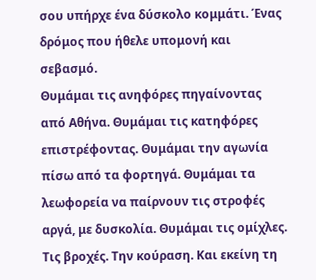σου υπήρχε ένα δύσκολο κομμάτι. Ένας δρόμος που ήθελε υπομονή και σεβασμό.
Θυμάμαι τις ανηφόρες πηγαίνοντας από Αθήνα. Θυμάμαι τις κατηφόρες επιστρέφοντας. Θυμάμαι την αγωνία πίσω από τα φορτηγά. Θυμάμαι τα λεωφορεία να παίρνουν τις στροφές αργά, με δυσκολία. Θυμάμαι τις ομίχλες. Τις βροχές. Την κούραση. Και εκείνη τη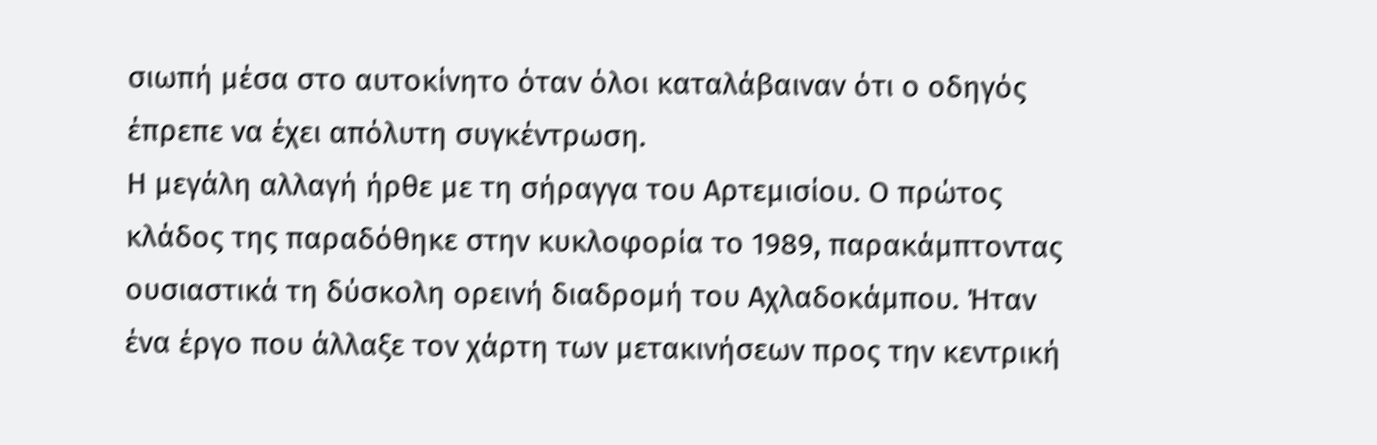σιωπή μέσα στο αυτοκίνητο όταν όλοι καταλάβαιναν ότι ο οδηγός έπρεπε να έχει απόλυτη συγκέντρωση.
Η μεγάλη αλλαγή ήρθε με τη σήραγγα του Αρτεμισίου. Ο πρώτος κλάδος της παραδόθηκε στην κυκλοφορία το 1989, παρακάμπτοντας ουσιαστικά τη δύσκολη ορεινή διαδρομή του Αχλαδοκάμπου. Ήταν ένα έργο που άλλαξε τον χάρτη των μετακινήσεων προς την κεντρική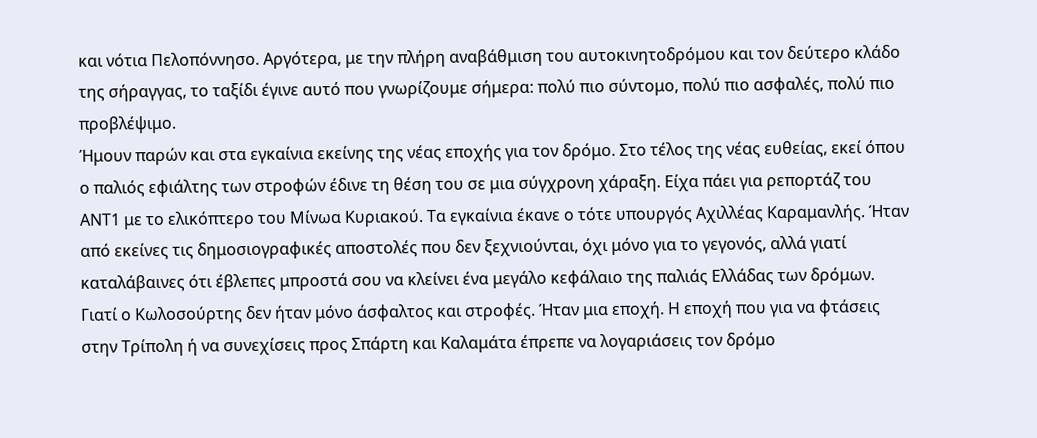και νότια Πελοπόννησο. Αργότερα, με την πλήρη αναβάθμιση του αυτοκινητοδρόμου και τον δεύτερο κλάδο της σήραγγας, το ταξίδι έγινε αυτό που γνωρίζουμε σήμερα: πολύ πιο σύντομο, πολύ πιο ασφαλές, πολύ πιο προβλέψιμο.
Ήμουν παρών και στα εγκαίνια εκείνης της νέας εποχής για τον δρόμο. Στο τέλος της νέας ευθείας, εκεί όπου ο παλιός εφιάλτης των στροφών έδινε τη θέση του σε μια σύγχρονη χάραξη. Είχα πάει για ρεπορτάζ του ΑΝΤ1 με το ελικόπτερο του Μίνωα Κυριακού. Τα εγκαίνια έκανε ο τότε υπουργός Αχιλλέας Καραμανλής. Ήταν από εκείνες τις δημοσιογραφικές αποστολές που δεν ξεχνιούνται, όχι μόνο για το γεγονός, αλλά γιατί καταλάβαινες ότι έβλεπες μπροστά σου να κλείνει ένα μεγάλο κεφάλαιο της παλιάς Ελλάδας των δρόμων.
Γιατί ο Κωλοσούρτης δεν ήταν μόνο άσφαλτος και στροφές. Ήταν μια εποχή. Η εποχή που για να φτάσεις στην Τρίπολη ή να συνεχίσεις προς Σπάρτη και Καλαμάτα έπρεπε να λογαριάσεις τον δρόμο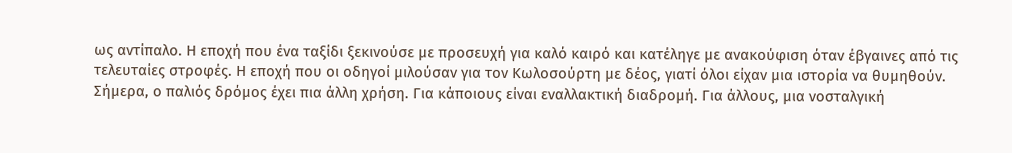ως αντίπαλο. Η εποχή που ένα ταξίδι ξεκινούσε με προσευχή για καλό καιρό και κατέληγε με ανακούφιση όταν έβγαινες από τις τελευταίες στροφές. Η εποχή που οι οδηγοί μιλούσαν για τον Κωλοσούρτη με δέος, γιατί όλοι είχαν μια ιστορία να θυμηθούν.
Σήμερα, ο παλιός δρόμος έχει πια άλλη χρήση. Για κάποιους είναι εναλλακτική διαδρομή. Για άλλους, μια νοσταλγική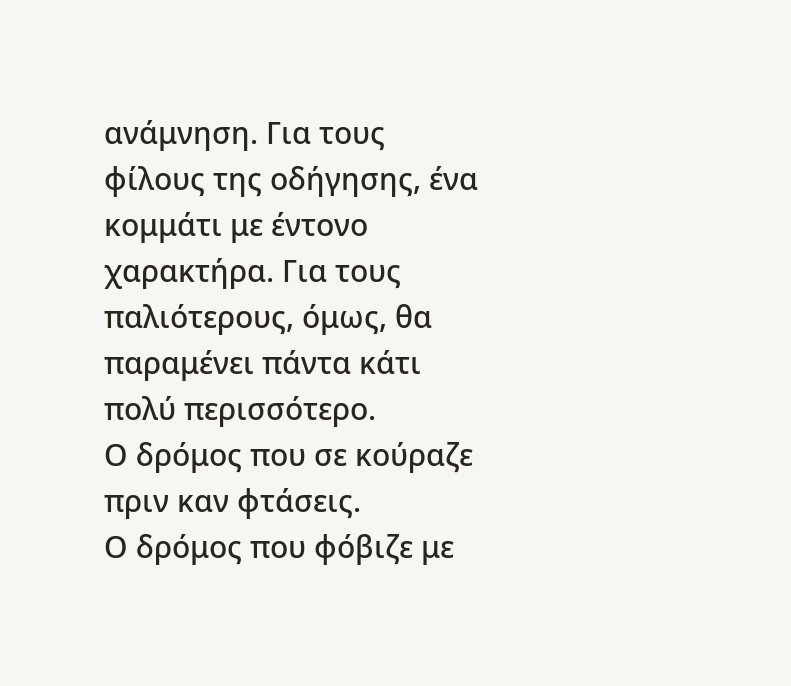ανάμνηση. Για τους φίλους της οδήγησης, ένα κομμάτι με έντονο χαρακτήρα. Για τους παλιότερους, όμως, θα παραμένει πάντα κάτι πολύ περισσότερο.
Ο δρόμος που σε κούραζε πριν καν φτάσεις.
Ο δρόμος που φόβιζε με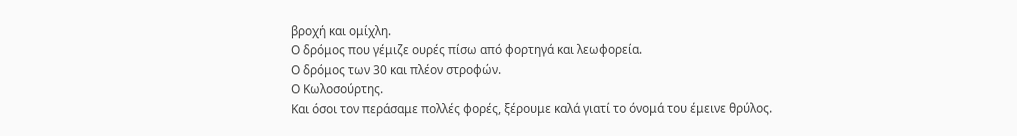βροχή και ομίχλη.
Ο δρόμος που γέμιζε ουρές πίσω από φορτηγά και λεωφορεία.
Ο δρόμος των 30 και πλέον στροφών.
Ο Κωλοσούρτης.
Και όσοι τον περάσαμε πολλές φορές, ξέρουμε καλά γιατί το όνομά του έμεινε θρύλος.